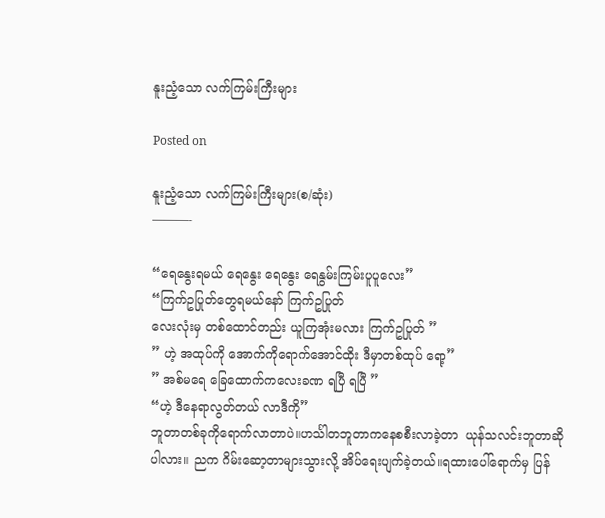နူးညံ့သော လက်ကြမ်းကြီးများ

Posted on

နူးညံ့သော လက်ကြမ်းကြီးများ(စ/ဆုံး)
———-

“ရေနွေးရမယ် ရေနွေး ရေနွေး ရေနွမ်းကြမ်းပူပူလေး”
“ကြက်ဥပြုတ်တွေရမယ်နော် ကြက်ဥပြုတ်
လေးလုံးမှ တစ်ထောင်တည်း ယူကြအုံးမလား ကြက်ဥပြုတ် ”
” ဟဲ့ အထုပ်ကို အောက်ကိုရောက်အောင်ထိုး ဒီမှာတစ်ထုပ် ရော့”
” အစ်မရေ ခြေထောက်ကလေးခဏ ရပြီ ရပြီ ”
“ဟဲ့ ဒီနေရာလွတ်တယ် လာဒီကို”
ဘူတာတစ်ခုကိုရောက်လာတာပဲ။ဟင်္သါတဘူတာကနေစစီးလာခဲ့တာ  ယုန်သလင်းဘူတာဆိုပါလား။ ညက ဂိမ်းဆော့တာများသွားလို့ အိပ်ရေးပျက်ခဲ့တယ်။ရထားပေါ်ရောက်မှ ပြန်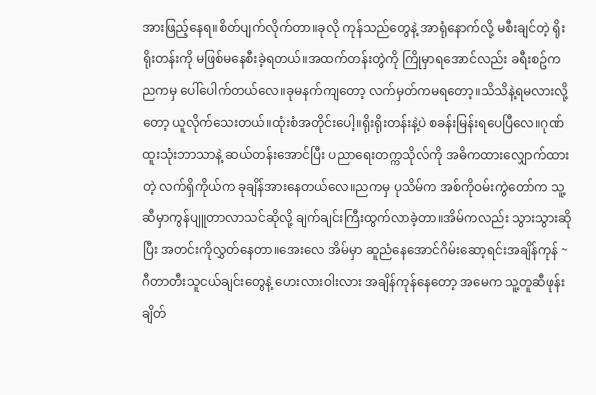အားဖြည့်နေရ။စိတ်ပျက်လိုက်တာ။ခုလို ကုန်သည်တွေနဲ့ အာရုံနောက်လို့ မစီးချင်တဲ့ ရိုးရိုးတန်းကို မဖြစ်မနေစီးခဲ့ရတယ်။အထက်တန်းတွဲကို ကြိုမှာရအောင်လည်း ခရီးစဥ်က ညကမှ ပေါ်ပေါက်တယ်လေ။ခုမနက်ကျတော့ လက်မှတ်ကမရတော့။သိသိနဲ့ရမလားလို့တော့ ယူလိုက်သေးတယ်။ထုံးစံအတိုင်းပေါ့။ရိုးရိုးတန်းနဲ့ပဲ စခန်းမြန်းရပေပြီလေ။ဂုဏ်ထူးသုံးဘာသာနဲ့ ဆယ်တန်းအောင်ပြီး ပညာရေးတက္ကသိုလ်ကို အဓိကထားလျှောက်ထားတဲ့ လက်ရှိကိုယ်က ခုချိန်အားနေတယ်လေ။ညကမှ ပုသိမ်က အစ်ကိုဝမ်းကွဲတော်က သူ့ဆီမှာကွန်ပျူတာလာသင်ဆိုလို့ ချက်ချင်းကြီးထွက်လာခဲ့တာ။အိမ်ကလည်း သွားသွားဆိုပြီး အတင်းကိုလွှတ်နေတာ။အေးလေ အိမ်မှာ ဆူညံနေအောင်ဂိမ်းဆော့ရင်းအချိန်ကုန် ~ဂီတာတီးသူငယ်ချင်းတွေနဲ့ ဟေးလားဝါးလား အချိန်ကုန်နေတော့ အမေက သူ့တူဆီဖုန်းချိတ်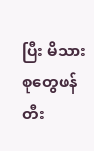ပြီး မိသားစုတွေဖန်တီး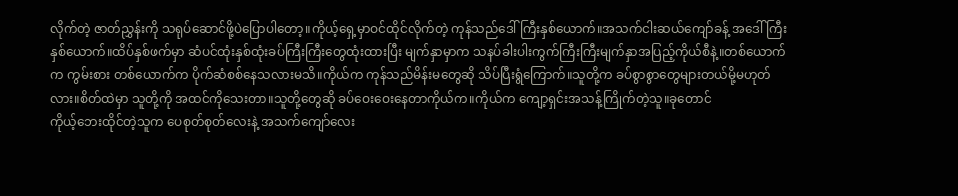လိုက်တဲ့ ဇာတ်ညွှန်းကို သရုပ်ဆောင်ဖို့ပဲပြောပါတော့။ကိုယ့်ရှေ့မှာဝင်ထိုင်လိုက်တဲ့ ကုန်သည်ဒေါ်ကြီးနှစ်ယောက်။အသက်ငါးဆယ်ကျော်ခန့် အဒေါ်ကြီးနှစ်ယောက်။ထိပ်နှစ်ဖက်မှာ ဆံပင်ထုံးနှစ်ထုံးခပ်ကြီးကြီးတွေထုံးထားပြီး မျက်နှာမှာက သနပ်ခါးပါးကွက်ကြီးကြီးမျက်နှာအပြည့်ကိုယ်စီနဲ့။တစ်ယောက်က ကွမ်းစား တစ်ယောက်က ပိုက်ဆံစစ်နေသလားမသိ။ကိုယ်က ကုန်သည်မိန်းမတွေဆို သိပ်ပြီးရွံကြောက်။သူတို့က ခပ်စွာစွာတွေများတယ်မို့မဟုတ်လား။စိတ်ထဲမှာ သူတို့ကို အထင်ကိုသေးတာ။သူတို့တွေဆို ခပ်ဝေးဝေးနေတာကိုယ်က။ကိုယ်က ကျော့ရှင်းအသန့်ကြိုက်တဲ့သူ။ခုတောင်
ကိုယ့်ဘေးထိုင်တဲ့သူက ပေစုတ်စုတ်လေးနဲ့ အသက်ကျော်လေး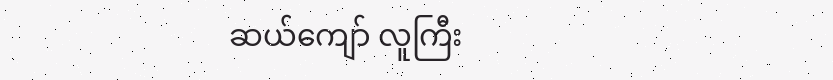ဆယ်ကျော် လူကြီး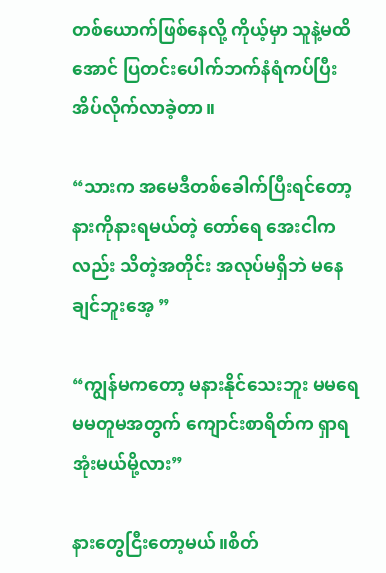တစ်ယောက်ဖြစ်နေလို့ ကိုယ့်မှာ သူနဲ့မထိအောင် ပြတင်းပေါက်ဘက်နံရံကပ်ပြီး အိပ်လိုက်လာခဲ့တာ။

“သားက အမေဒီတစ်ခေါက်ပြီးရင်တော့ နားကိုနားရမယ်တဲ့ တော်ရေ အေးငါကလည်း သိတဲ့အတိုင်း အလုပ်မရှိဘဲ မနေချင်ဘူးအေ့ ”

“ကျွန်မကတော့ မနားနိုင်သေးဘူး မမရေ မမတူမအတွက် ကျောင်းစာရိတ်က ရှာရအုံးမယ်မို့လား”

နားတွေငြီးတော့မယ်။စိတ်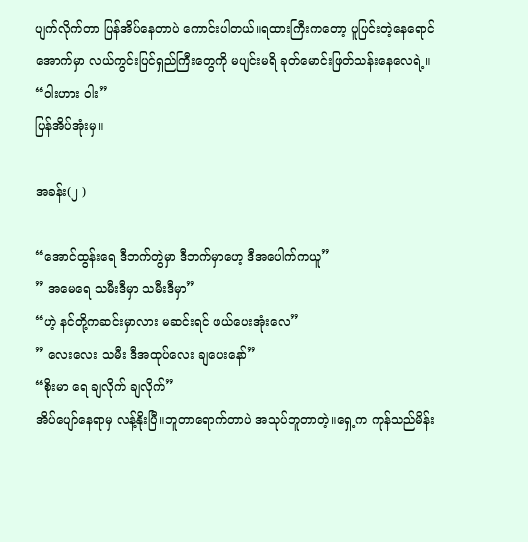ပျက်လိုက်တာ ပြန်အိပ်နေတာပဲ ကောင်းပါတယ်။ရထားကြီးကတော့ ပူပြင်းတဲ့နေရောင်အောက်မှာ လယ်ကွင်းပြင်ရှည်ကြီးတွေကို မပျင်းမရိ ခုတ်မောင်းဖြတ်သန်းနေလေရဲ့။
“ဝါးဟား ဝါး”
ပြန်အိပ်အုံးမှ။

အခန်း(၂ )

“အောင်ထွန်းရေ ဒီဘက်တွဲမှာ ဒီဘက်မှာဟေ့ ဒီအပေါက်ကယူ”
” အမေရေ သမီးဒီမှာ သမီးဒီမှာ”
“ဟဲ့ နင်တို့ကဆင်းမှာလား မဆင်းရင် ဖယ်ပေးအုံးလေ”
” လေးလေး သမီး ဒီအထုပ်လေး ချပေးနော်”
“စိုးမာ ရေ ချလိုက် ချလိုက်”
အိပ်ပျော်နေရာမှ လန့်နိုးပြီ။ဘူတာရောက်တာပဲ အသုပ်ဘူတာတဲ့။ရှေ့က ကုန်သည်မိန်း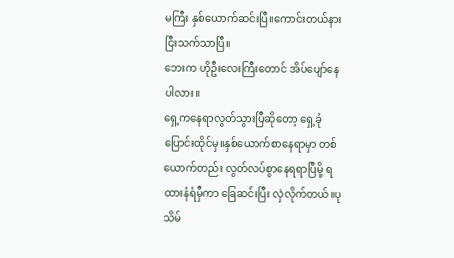မကြီး နှစ်ယောက်ဆင်းပြီ။ကောင်းတယ်နားငြီးသက်သာပြီ။
ဘေးက ဟိုဦးလေးကြီးတောင် အိပ်ပျော်နေပါလား။
ရှေ့ကနေရာလွတ်သွားပြီဆိုတော့ ရှေ့ခုံပြောင်းထိုင်မှ။နှစ်ယောက်စာနေရာမှာ တစ်ယောက်တည်း လွတ်လပ်စွာနေရရာပြီမို့ ရထားနံရံမှီကာ ခြေဆင်းပြီး လှဲလိုက်တယ်။ပုသိမ်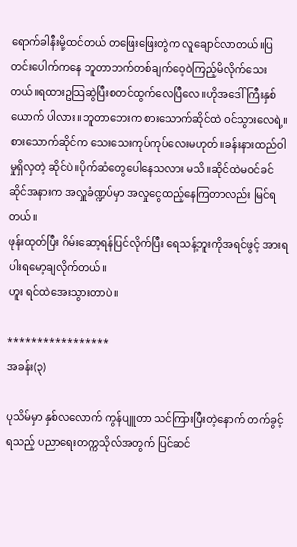ရောက်ခါနီးမို့ထင်တယ် တဖြေးဖြေးတွဲက လူချောင်လာတယ်။ပြတင်းပေါက်ကနေ ဘူတာဘက်တစ်ချက်ဝေ့ဝဲကြည့်မိလိုက်သေးတယ်။ရထားဥသြဆွဲပြီးစတင်ထွက်လေပြီလေ။ဟိုအဒေါ်ကြီးနှစ်ယောက် ပါလား။ဘူတာဘေးက စားသောက်ဆိုင်ထဲ ဝင်သွားလေရဲ့။စားသောက်ဆိုင်က သေးသေးကုပ်ကုပ်လေးမဟုတ်။ခန်းနားထည်ဝါမှုရှိလှတဲ့ ဆိုင်ပဲ။ပိုက်ဆံတွေပေါနေသလား မသိ။ဆိုင်ထဲမဝင်ခင် ဆိုင်အနားက အလှူခံဏ္ဍပ်မှာ အလှုငွေထည့်နေကြတာလည်း မြင်ရတယ်။
ဖုန်းထုတ်ပြီး ဂိမ်းဆော့ရန်ပြင်လိုက်ပြီး ရေသန့်ဘူးကိုအရင်ဖွင့် အားရပါးရမော့ချလိုက်တယ်။
ဟူး ရင်ထဲအေးသွားတာပဲ။

*****************
အခန်း(၃)

ပုသိမ်မှာ နှစ်လလောက် ကွန်ပျူတာ သင်ကြားပြီးတဲ့နောက် တက်ခွင့်ရသည့် ပညာရေးတက္ကသိုလ်အတွက် ပြင်ဆင်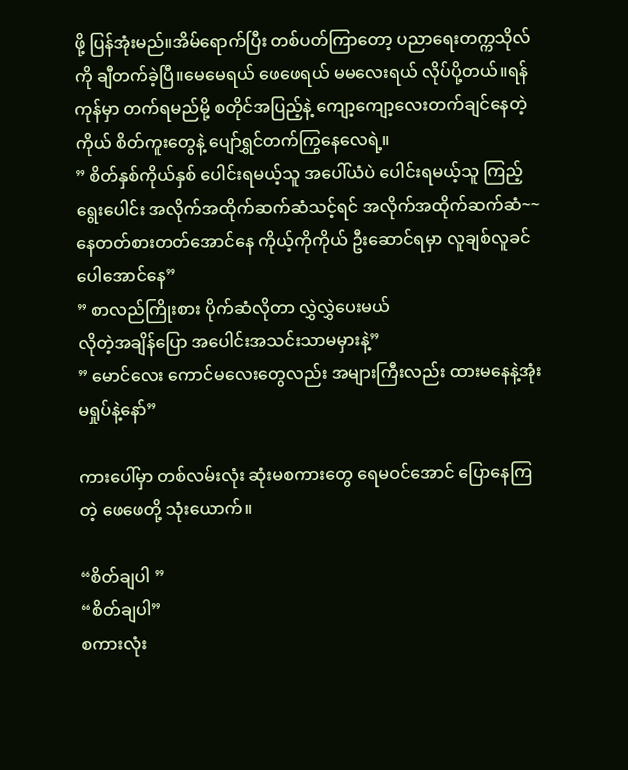ဖို့ ပြန်အုံးမည်။အိမ်ရောက်ပြီး တစ်ပတ်ကြာတော့ ပညာရေးတက္ကသိုလ်ကို ချီတက်ခဲ့ပြီ။မေမေရယ် ဖေဖေရယ် မမလေးရယ် လိုပ်ပို့တယ်။ရန်ကုန်မှာ တက်ရမည်မို့ စတိုင်အပြည့်နဲ့ ကျော့ကျော့လေးတက်ချင်နေတဲ့ ကိုယ် စိတ်ကူးတွေနဲ့ ပျော်ရွှင်တက်ကြွနေလေရဲ့။
” စိတ်နှစ်ကိုယ်နှစ် ပေါင်းရမယ့်သူ အပေါ်ယံပဲ ပေါင်းရမယ့်သူ ကြည့်ရွေးပေါင်း အလိုက်အထိုက်ဆက်ဆံသင့်ရင် အလိုက်အထိုက်ဆက်ဆံ~~ နေတတ်စားတတ်အောင်နေ ကိုယ့်ကိုကိုယ် ဦးဆောင်ရမှာ လူချစ်လူခင်ပေါအောင်နေ”
” စာလည်ကြိုးစား ပိုက်ဆံလိုတာ လွှဲလွှဲပေးမယ်
လိုတဲ့အချိန်ပြော အပေါင်းအသင်းသာမမှားနဲ့”
” မောင်လေး ကောင်မလေးတွေလည်း အများကြီးလည်း ထားမနေနဲ့အုံး မရှုပ်နဲ့နော်”

ကားပေါ်မှာ တစ်လမ်းလုံး ဆုံးမစကားတွေ ရေမဝင်အောင် ပြောနေကြတဲ့ ဖေဖေတို့ သုံးယောက်။

“စိတ်ချပါ ”
“စိတ်ချပါ”
စကားလုံး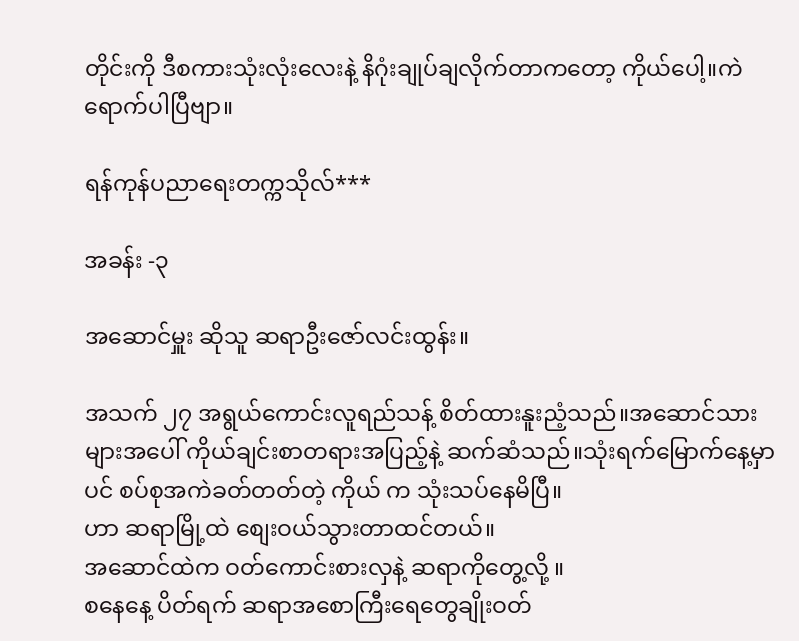တိုင်းကို ဒီစကားသုံးလုံးလေးနဲ့ နိဂုံးချုပ်ချလိုက်တာကတော့ ကိုယ်ပေါ့။ကဲ ရောက်ပါပြီဗျာ။

ရန်ကုန်ပညာရေးတက္ကသိုလ်***

အခန်း -၃

အဆောင်မှူး ဆိုသူ ဆရာဦးဇော်လင်းထွန်း။

အသက် ၂၇ အရွယ်ကောင်းလူရည်သန့် စိတ်ထားနူးညံ့သည်။အဆောင်သားများအပေါ် ကိုယ်ချင်းစာတရားအပြည့်နဲ့ ဆက်ဆံသည်။သုံးရက်မြောက်နေ့မှာပင် စပ်စုအကဲခတ်တတ်တဲ့ ကိုယ် က သုံးသပ်နေမိပြီ။
ဟာ ဆရာမြို့ထဲ စျေးဝယ်သွားတာထင်တယ်။
အဆောင်ထဲက ဝတ်ကောင်းစားလှနဲ့ ဆရာကိုတွေ့လို့ ။
စနေနေ့ ပိတ်ရက် ဆရာအစောကြီးရေတွေချိုးဝတ်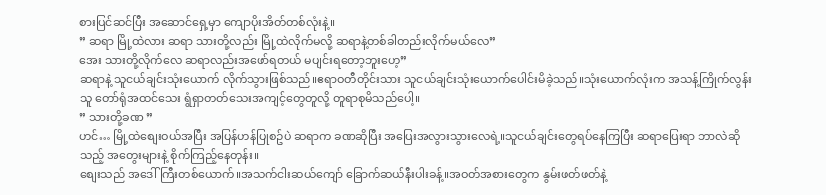စားပြင်ဆင်ပြီး အဆောင်ရှေ့မှာ ကျောပိုးအိတ်တစ်လုံးနဲ့။
” ဆရာ မြို့ထဲလား ဆရာ သားတို့လည်း မြို့ထဲလိုက်မလို့ ဆရာနဲ့တစ်ခါတည်းလိုက်မယ်လေ”
အေး သားတို့လိုက်လေ ဆရာလည်းအဖော်ရတယ် မပျင်းရတော့ဘူးဟေ့”
ဆရာနဲ့ သူငယ်ချင်းသုံးယောက် လိုက်သွားဖြစ်သည်။ဧရာဝတီတိုင်းသား သူငယ်ချင်းသုံးယောက်ပေါင်းမိခဲ့သည်။သုံးယောက်လုံးက အသန့်ကြိုက်လွန်းသူ တော်ရုံအထင်သေး ရွံရှာတတ်သေးအကျင့်တွေတူလို့ တူရာစုမိသည်ပေါ့။
” သားတို့ခဏ ”
ဟင်… မြို့ထဲစျေးဝယ်အပြီး အပြန်ဟန်ပြုစဥ်ပဲ ဆရာက ခဏဆိုပြီး အပြေးအလွားသွားလေရဲ့။သူငယ်ချင်းတွေရပ်နေကြပြီး ဆရာပြေးရာ ဘာလဲဆိုသည့် အတွေးများနဲ့ စိုက်ကြည့်နေတုန်း။
စျေးသည် အဒေါ်ကြီးတစ်ယောက်။အသက်ငါးဆယ်ကျော် ခြောက်ဆယ်နီးပါးခန့်။အဝတ်အစားတွေက နွမ်းဖတ်ဖတ်နဲ့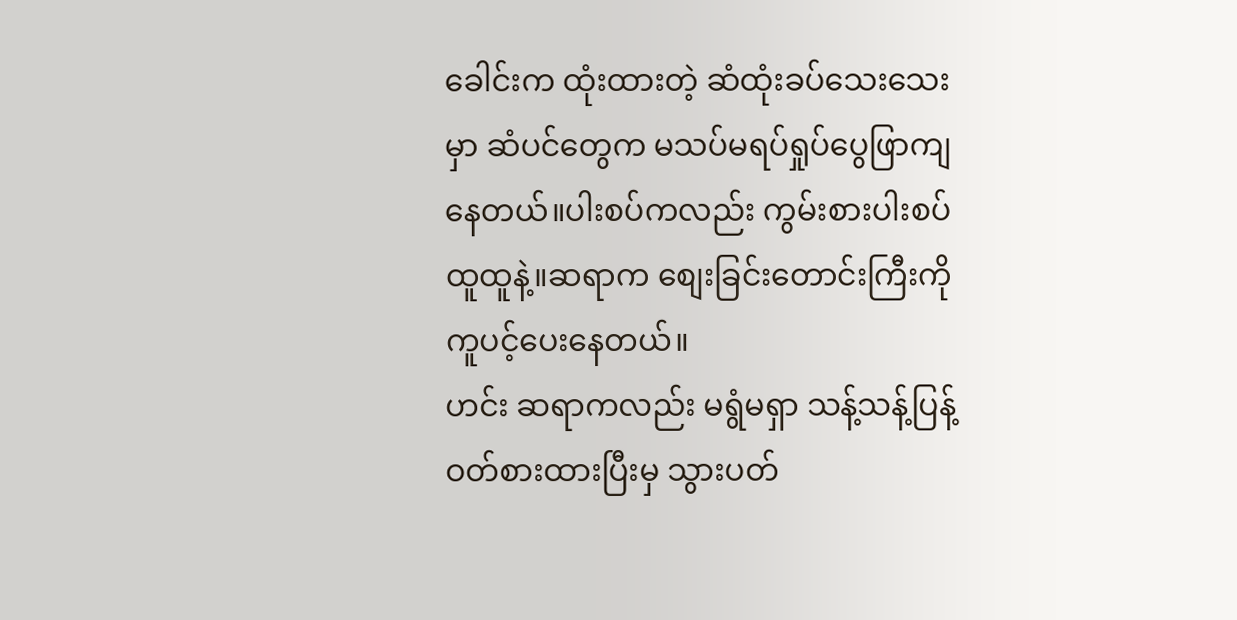ခေါင်းက ထုံးထားတဲ့ ဆံထုံးခပ်သေးသေးမှာ ဆံပင်တွေက မသပ်မရပ်ရှုပ်ပွေဖြာကျနေတယ်။ပါးစပ်ကလည်း ကွမ်းစားပါးစပ်ထူထူနဲ့။ဆရာက စျေးခြင်းတောင်းကြီးကို ကူပင့်ပေးနေတယ်။
ဟင်း ဆရာကလည်း မရွံမရှာ သန့်သန့်ပြန့်ဝတ်စားထားပြီးမှ သွားပတ်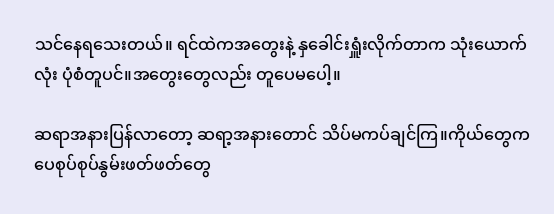သင်နေရသေးတယ်။ ရင်ထဲကအတွေးနဲ့ နှခေါင်းရှူံးလိုက်တာက သုံးယောက်လုံး ပုံစံတူပင်။အတွေးတွေလည်း တူပေမပေါ့။

ဆရာအနားပြန်လာတော့ ဆရာ့အနားတောင် သိပ်မကပ်ချင်ကြ။ကိုယ်တွေက ပေစုပ်စုပ်နွမ်းဖတ်ဖတ်တွေ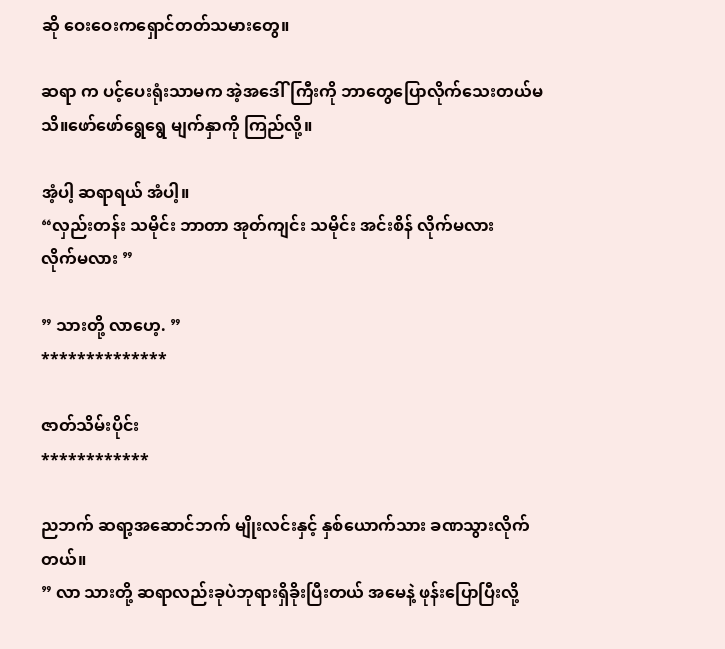ဆို ဝေးဝေးကရှောင်တတ်သမားတွေ။

ဆရာ က ပင့်ပေးရုံးသာမက အဲ့အဒေါ်ကြီးကို ဘာတွေပြောလိုက်သေးတယ်မသိ။ဖော်ဖော်ရွေရွေ မျက်နှာကို ကြည်လို့။

အံ့ပါ့ ဆရာရယ် အံပါ့။
“လှည်းတန်း သမိုင်း ဘာတာ အုတ်ကျင်း သမိုင်း အင်းစိန် လိုက်မလား
လိုက်မလား ”

” သားတို့ လာဟေ့. ”
**************

ဇာတ်သိမ်းပိုင်း
************

ညဘက် ဆရာ့အဆောင်ဘက် မျိုးလင်းနှင့် နှစ်ယောက်သား ခဏသွားလိုက်တယ်။
” လာ သားတို့ ဆရာလည်းခုပဲဘုရားရှိခိုးပြီးတယ် အမေနဲ့ ဖုန်းပြောပြီးလို့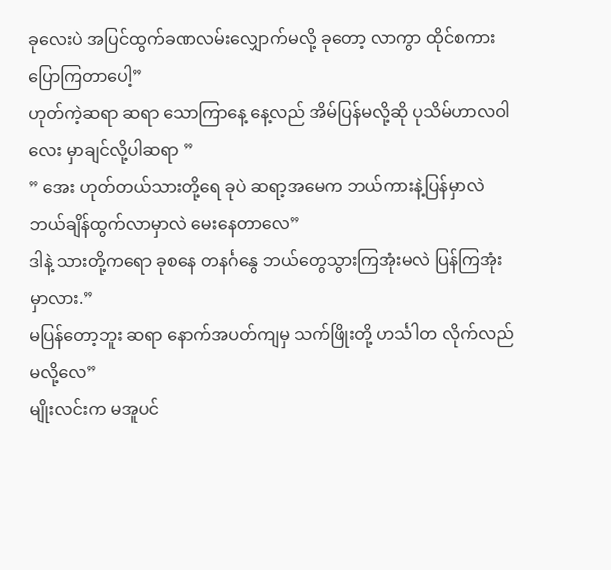ခုလေးပဲ အပြင်ထွက်ခဏလမ်းလျှောက်မလို့ ခုတော့ လာကွာ ထိုင်စကားပြောကြတာပေါ့”
ဟုတ်ကဲ့ဆရာ ဆရာ သောကြာနေ့ နေ့လည် အိမ်ပြန်မလို့ဆို ပုသိမ်ဟာလဝါလေး မှာချင်လို့ပါဆရာ ”
” အေး ဟုတ်တယ်သားတို့ရေ ခုပဲ ဆရာ့အမေက ဘယ်ကားနဲ့ပြန်မှာလဲ ဘယ်ချိန်ထွက်လာမှာလဲ မေးနေတာလေ”
ဒါနဲ့ သားတို့ကရော ခုစနေ တနင်္ဂနွေ ဘယ်တွေသွားကြအုံးမလဲ ပြန်ကြအုံးမှာလား.”
မပြန်တော့ဘူး ဆရာ နောက်အပတ်ကျမှ သက်ဖြိုးတို့ ဟင်္သါတ လိုက်လည်မလို့လေ”
မျိုးလင်းက မအူပင်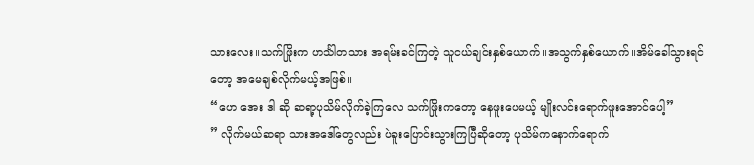သားလေး။သက်ဖြိုးက ဟင်္သါတသား အရမ်းခင်ကြတဲ့ သူငယ်ချင်းနှစ်ယောက်။အသွက်နှစ်ယောက်။အိမ်ခေါ်သွားရင်တော့ အမေချစ်လိုက်မယ့်အဖြစ်။
“ဟေ အေး ဒါ ဆို ဆရာ့ပုသိမ်လိုက်ခဲ့ကြလေ သက်ဖြိုးကတော့ နေဖူးပေမယ့် မျိုးလင်းရောက်ဖူးအောင်ပေါ့”
” လိုက်မယ်ဆရာ သားအဒေါ်တွေလည်း ပဲခူးပြောင်းသွားကြပြီဆိုတော့ ပုသိမ်ကနောက်ရောက်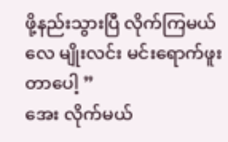ဖို့နည်းသွားပြီ လိုက်ကြမယ်လေ မျိုးလင်း မင်းရောက်ဖူးတာပေါ့ ”
အေး လိုက်မယ်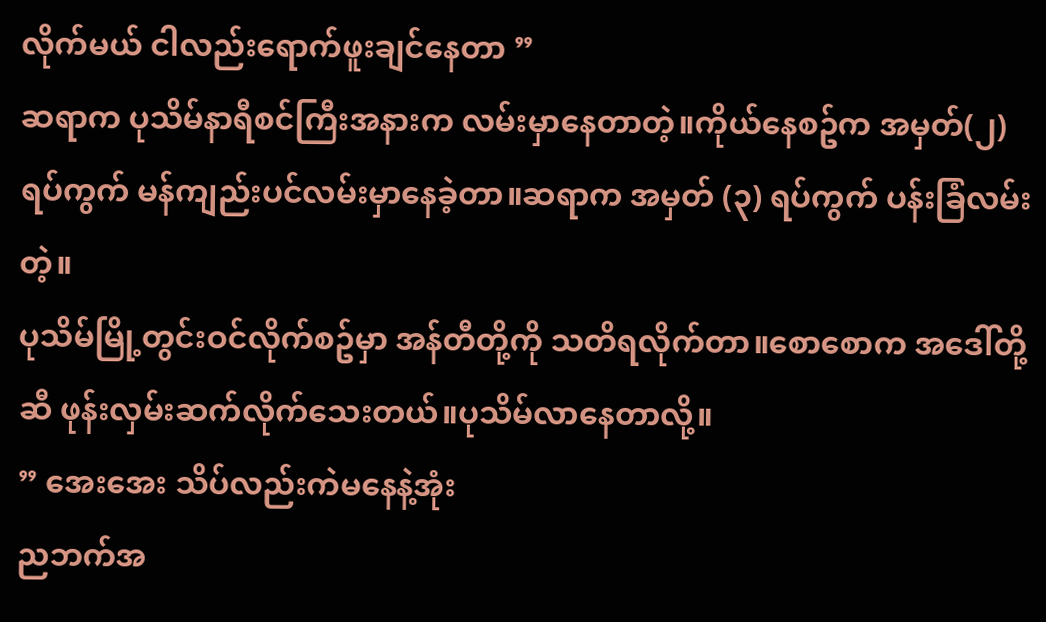လိုက်မယ် ငါလည်းရောက်ဖူးချင်နေတာ ”
ဆရာက ပုသိမ်နာရီစင်ကြီးအနားက လမ်းမှာနေတာတဲ့။ကိုယ်နေစဥ်က အမှတ်(၂) ရပ်ကွက် မန်ကျည်းပင်လမ်းမှာနေခဲ့တာ။ဆရာက အမှတ် (၃) ရပ်ကွက် ပန်းခြံလမ်းတဲ့။
ပုသိမ်မြို့တွင်းဝင်လိုက်စဥ်မှာ အန်တီတို့ကို သတိရလိုက်တာ။စောစောက အဒေါ်တို့ဆီ ဖုန်းလှမ်းဆက်လိုက်သေးတယ်။ပုသိမ်လာနေတာလို့။
” အေးအေး သိပ်လည်းကဲမနေနဲ့အုံး
ညဘက်အ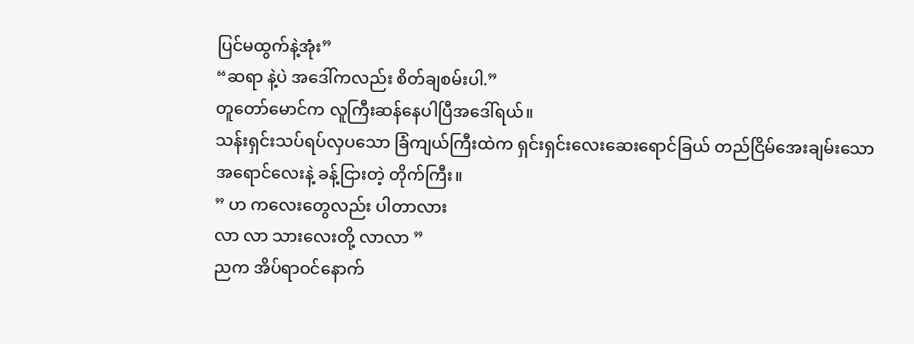ပြင်မထွက်နဲ့အုံး”
“ဆရာ နဲ့ပဲ အဒေါ်ကလည်း စိတ်ချစမ်းပါ.”
တူတော်မောင်က လူကြီးဆန်နေပါပြီအဒေါ်ရယ်။
သန်းရှင်းသပ်ရပ်လှပသော ခြံကျယ်ကြီးထဲက ရှင်းရှင်းလေးဆေးရောင်ခြယ် တည်ငြိမ်အေးချမ်းသောအရောင်လေးနဲ့ ခန့်ငြားတဲ့ တိုက်ကြီး။
” ဟ ကလေးတွေလည်း ပါတာလား
လာ လာ သားလေးတို့ လာလာ ”
ညက အိပ်ရာဝင်နောက်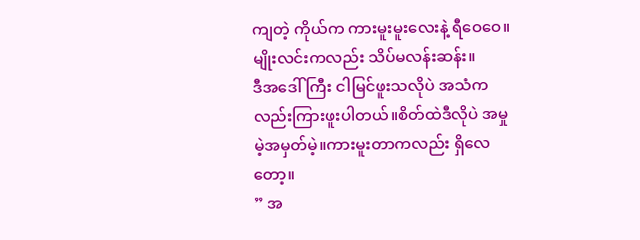ကျတဲ့ ကိုယ်က ကားမူးမူးလေးနဲ့ ရီဝေဝေ။မျိုးလင်းကလည်း သိပ်မလန်းဆန်း။
ဒီအဒေါ်ကြီး ငါမြင်ဖူးသလိုပဲ အသံကလည်းကြားဖူးပါတယ်။စိတ်ထဲဒီလိုပဲ အမှုမဲ့အမှတ်မဲ့။ကားမူးတာကလည်း ရှိလေတော့။
” အ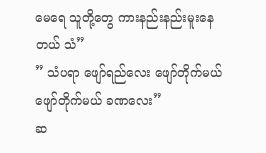မေရေ သူတို့တွေ ကားနည်းနည်းမူးနေတယ် သံ”
” သံပရာ ဖျော်ရည်လေး ဖျော်တိုက်မယ် ဖျော်တိုက်မယ် ခဏလေး”
ဆ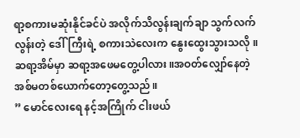ရာ့စကားမဆုံးနိုင်ခင်ပဲ အလိုက်သိလွန်းချက်ချာ သွက်လက်လွန်းတဲ့ ဒေါ်ကြီးရဲ့ စကားသဲလေးက နွေးထွေးသွားသလို။
ဆရာ့အိမ်မှာ ဆရာ့အဖေမတွေ့ပါလား။အဝတ်လျှော်နေတဲ့ အစ်မတစ်ယောက်တော့တွေ့သည်။
” မောင်လေးရေ နင့်အကြိုက် ငါးဖယ်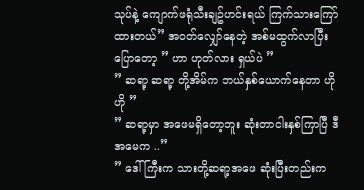သုပ်နဲ့ ကျောက်ဖရုံသီးချဥ်ဟင်းရယ် ကြက်သားကြော်ထားတယ်” အဝတ်လျှော်နေတဲ့ အစ်မထွက်လာပြီး ပြောတော့ ” ဟာ ဟုတ်လား ရှယ်ပဲ ”
” ဆရာ့ ဆရာ့ တို့အိမ်က ဘယ်နှစ်ယောက်နေတာ ဟို ဟို ”
” ဆရာ့မှာ အဖေမရှိတော့ဘူး ဆုံးတာငါးနှစ်ကြာပြီ ဒီအမေက ..”
” ဒေါ်ကြီးက သားတို့ဆရာ့အဖေ ဆုံးပြီးတည်းက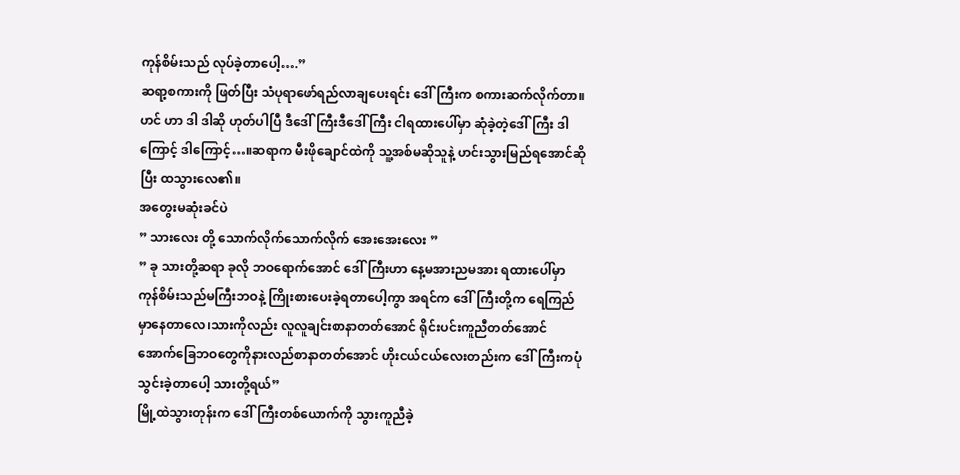ကုန်စိမ်းသည် လုပ်ခဲ့တာပေါ့….”
ဆရာ့စကားကို ဖြတ်ပြီး သံပုရာဖော်ရည်လာချပေးရင်း ဒေါ်ကြီးက စကားဆက်လိုက်တာ။ဟင် ဟာ ဒါ ဒါဆို ဟုတ်ပါပြီ ဒီဒေါ်ကြီးဒီဒေါ်ကြီး ငါရထားပေါ်မှာ ဆုံခဲ့တဲ့ဒေါ်ကြီး ဒါကြောင့် ဒါကြောင့်…။ဆရာက မီးဖိုချောင်ထဲကို သူ့အစ်မဆိုသူနဲ့ ဟင်းသွားမြည်ရအောင်ဆိုပြီး ထသွားလေ၏။
အတွေးမဆုံးခင်ပဲ
” သားလေး တို့ သောက်လိုက်သောက်လိုက် အေးအေးလေး ”
” ခု သားတို့ဆရာ ခုလို ဘဝရောက်အောင် ဒေါ်ကြီးဟာ နေ့မအားညမအား ရထားပေါ်မှာ ကုန်စိမ်းသည်မကြီးဘဝနဲ့ ကြိုးစားပေးခဲ့ရတာပေါ့ကွာ အရင်က ဒေါ်ကြီးတို့က ရေကြည်မှာနေတာလေ၊သားကိုလည်း လူလူချင်းစာနာတတ်အောင် ရိုင်းပင်းကူညီတတ်အောင်
အောက်ခြေဘဝတွေကိုနားလည်စာနာတတ်အောင် ဟိုးငယ်ငယ်လေးတည်းက ဒေါ်ကြီးကပုံသွင်းခဲ့တာပေါ့ သားတို့ရယ်”
မြို့ထဲသွားတုန်းက ဒေါ်ကြီးတစ်ယောက်ကို သွားကူညီခဲ့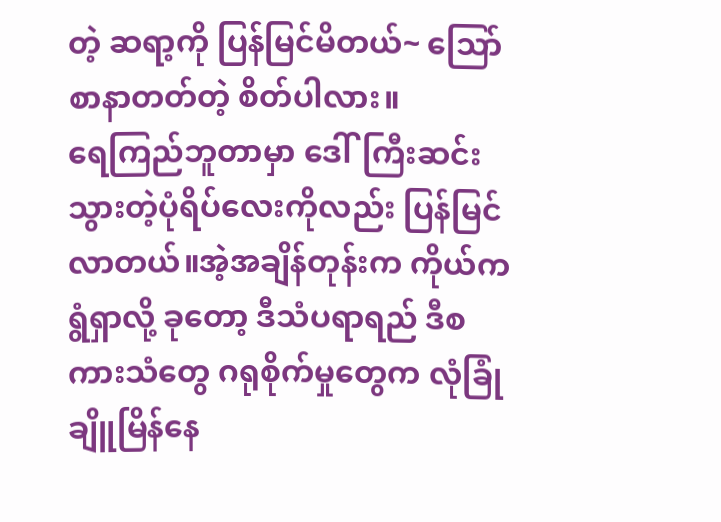တဲ့ ဆရာ့ကို ပြန်မြင်မိတယ်~ သြော် စာနာတတ်တဲ့ စိတ်ပါလား။
ရေကြည်ဘူတာမှာ ဒေါ်ကြီးဆင်းသွားတဲ့ပုံရိပ်လေးကိုလည်း ပြန်မြင်လာတယ်။အဲ့အချိန်တုန်းက ကိုယ်က ရွံရှာလို့ ခုတော့ ဒီသံပရာရည် ဒီစကားသံတွေ ဂရုစိုက်မှုတွေက လုံခြုံချိူမြိန်နေ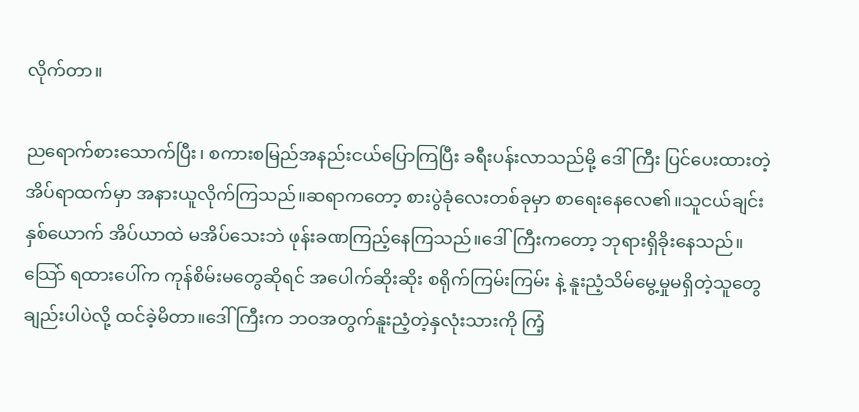လိုက်တာ။

ညရောက်စားသောက်ပြီး၊ စကားစမြည်အနည်းငယ်ပြောကြပြီး ခရီးပန်းလာသည်မို့ ဒေါ်ကြီး ပြင်ပေးထားတဲ့ အိပ်ရာထက်မှာ အနားယူလိုက်ကြသည်။ဆရာကတော့ စားပွဲခုံလေးတစ်ခုမှာ စာရေးနေလေ၏။သူငယ်ချင်းနှစ်ယောက် အိပ်ယာထဲ မအိပ်သေးဘဲ ဖုန်းခဏကြည့်နေကြသည်။ဒေါ်ကြီးကတော့ ဘုရားရှိခိုးနေသည်။သြော် ရထားပေါ်က ကုန်စိမ်းမတွေဆိုရင် အပေါက်ဆိုးဆိုး စရိုက်ကြမ်းကြမ်း နဲ့ နူးညံ့သိမ်မွေ့မှုမရှိတဲ့သူတွေချည်းပါပဲလို့ ထင်ခဲ့မိတာ။ဒေါ်ကြီးက ဘဝအတွက်နူးညံ့တဲ့နှလုံးသားကို ကြံ့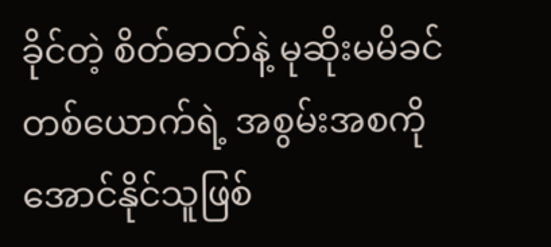ခိုင်တဲ့ စိတ်ဓာတ်နဲ့ မုဆိုးမမိခင်တစ်ယောက်ရဲ့ အစွမ်းအစကို အောင်နိုင်သူဖြစ်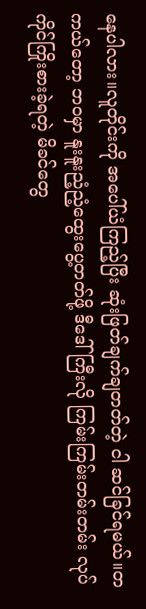နေပါလား။လူတိုင်းကို အပေါ်ယံကြည့်ပြီး ဆုံးဖြတ်ချက်ချတတ်တဲ့ ငါ ဆင်ခြင်ရမယ်။တကယ်တော့ ဘဝမှာ နူးနူးညံ့ညံ့ထွေးပွေ့တတ်ဖို့ ဒီဒေါ်ကြီးလို ကြမ်းကြမ်းတမ်းတမ်း လုပ်ကိုင်ကြိုးစားခဲ့ရတဲ့ မိခင်တွေ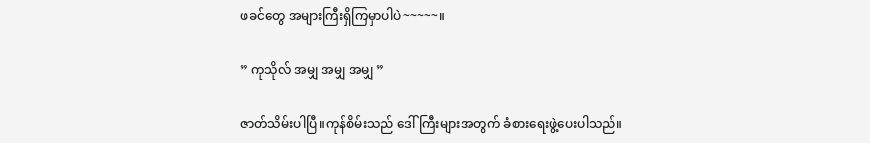ဖခင်တွေ အများကြီးရှိကြမှာပါပဲ~~~~~။

” ကုသိုလ် အမျှ အမျှ အမျှ ”

ဇာတ်သိမ်းပါပြီ။ကုန်စိမ်းသည် ဒေါ်ကြီးများအတွက် ခံစားရေးဖွဲ့ပေးပါသည်။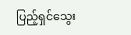ပြည့်ရှင်သွေး